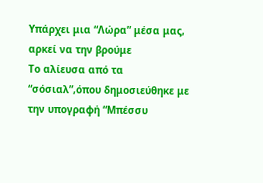Υπάρχει μια “Λώρα” μέσα μας, αρκεί να την βρούμε
Το αλίευσα από τα “σόσιαλ”,όπου δημοσιεύθηκε με την υπογραφή “Μπέσσυ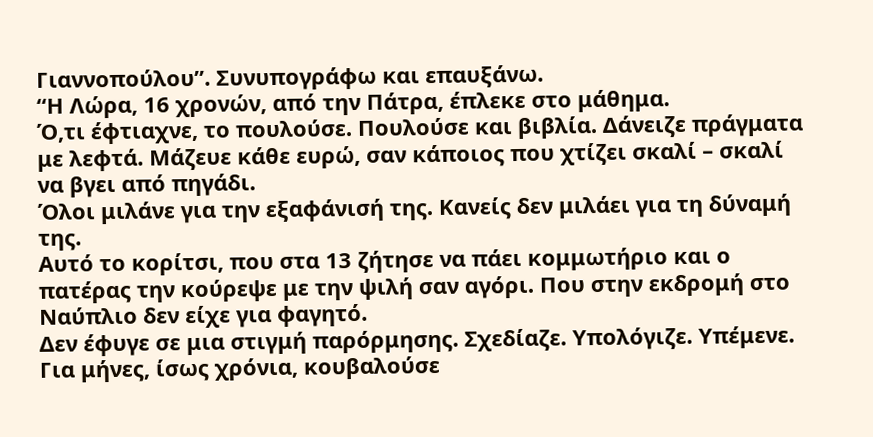Γιαννοπούλου”. Συνυπογράφω και επαυξάνω.
“Η Λώρα, 16 χρονών, από την Πάτρα, έπλεκε στο μάθημα.
Ό,τι έφτιαχνε, το πουλούσε. Πουλούσε και βιβλία. Δάνειζε πράγματα με λεφτά. Μάζευε κάθε ευρώ, σαν κάποιος που χτίζει σκαλί – σκαλί να βγει από πηγάδι.
Όλοι μιλάνε για την εξαφάνισή της. Κανείς δεν μιλάει για τη δύναμή της.
Αυτό το κορίτσι, που στα 13 ζήτησε να πάει κομμωτήριο και ο πατέρας την κούρεψε με την ψιλή σαν αγόρι. Που στην εκδρομή στο Ναύπλιο δεν είχε για φαγητό.
Δεν έφυγε σε μια στιγμή παρόρμησης. Σχεδίαζε. Υπολόγιζε. Υπέμενε.
Για μήνες, ίσως χρόνια, κουβαλούσε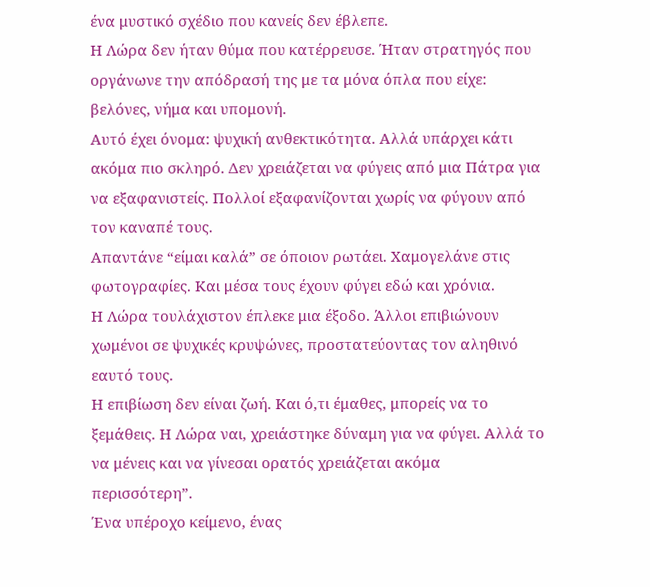ένα μυστικό σχέδιο που κανείς δεν έβλεπε.
Η Λώρα δεν ήταν θύμα που κατέρρευσε. Ήταν στρατηγός που οργάνωνε την απόδρασή της με τα μόνα όπλα που είχε: βελόνες, νήμα και υπομονή.
Αυτό έχει όνομα: ψυχική ανθεκτικότητα. Αλλά υπάρχει κάτι ακόμα πιο σκληρό. Δεν χρειάζεται να φύγεις από μια Πάτρα για να εξαφανιστείς. Πολλοί εξαφανίζονται χωρίς να φύγουν από τον καναπέ τους.
Απαντάνε “είμαι καλά” σε όποιον ρωτάει. Χαμογελάνε στις φωτογραφίες. Και μέσα τους έχουν φύγει εδώ και χρόνια.
Η Λώρα τουλάχιστον έπλεκε μια έξοδο. Άλλοι επιβιώνουν χωμένοι σε ψυχικές κρυψώνες, προστατεύοντας τον αληθινό εαυτό τους.
Η επιβίωση δεν είναι ζωή. Και ό,τι έμαθες, μπορείς να το ξεμάθεις. Η Λώρα ναι, χρειάστηκε δύναμη για να φύγει. Αλλά το να μένεις και να γίνεσαι ορατός χρειάζεται ακόμα περισσότερη”.
Ένα υπέροχο κείμενο, ένας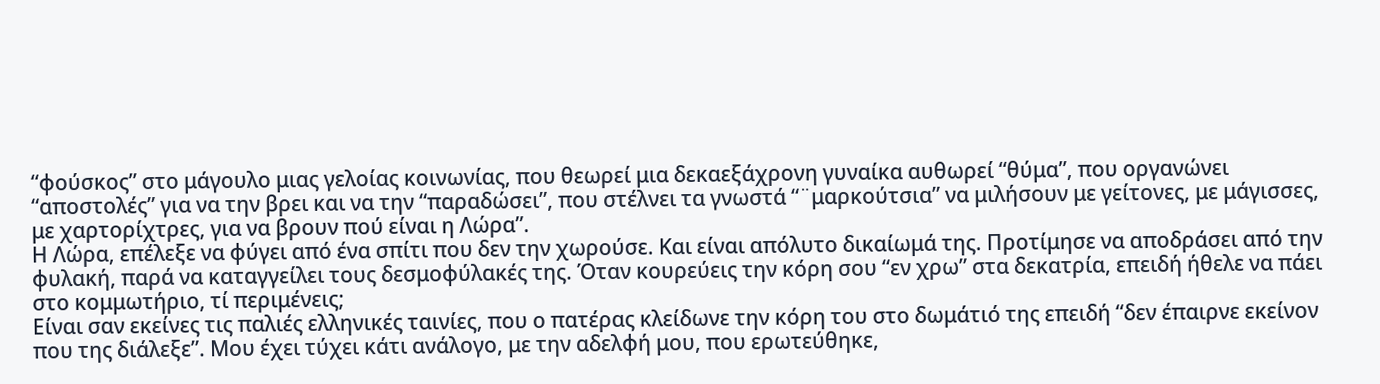“φούσκος” στο μάγουλο μιας γελοίας κοινωνίας, που θεωρεί μια δεκαεξάχρονη γυναίκα αυθωρεί “θύμα”, που οργανώνει “αποστολές” για να την βρει και να την “παραδώσει”, που στέλνει τα γνωστά “¨μαρκούτσια” να μιλήσουν με γείτονες, με μάγισσες, με χαρτορίχτρες, για να βρουν πού είναι η Λώρα”.
Η Λώρα, επέλεξε να φύγει από ένα σπίτι που δεν την χωρούσε. Και είναι απόλυτο δικαίωμά της. Προτίμησε να αποδράσει από την φυλακή, παρά να καταγγείλει τους δεσμοφύλακές της. Όταν κουρεύεις την κόρη σου “εν χρω” στα δεκατρία, επειδή ήθελε να πάει στο κομμωτήριο, τί περιμένεις;
Είναι σαν εκείνες τις παλιές ελληνικές ταινίες, που ο πατέρας κλείδωνε την κόρη του στο δωμάτιό της επειδή “δεν έπαιρνε εκείνον που της διάλεξε”. Μου έχει τύχει κάτι ανάλογο, με την αδελφή μου, που ερωτεύθηκε,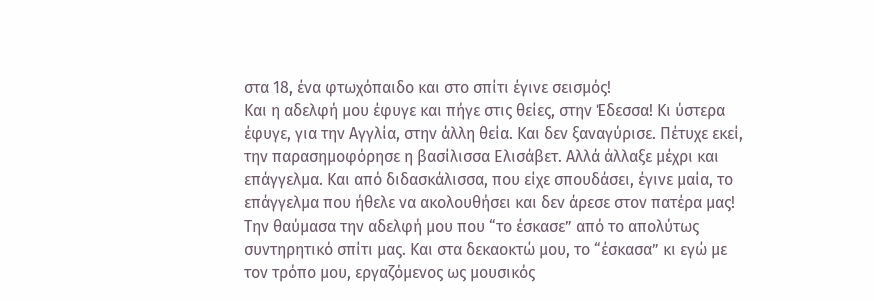στα 18, ένα φτωχόπαιδο και στο σπίτι έγινε σεισμός!
Και η αδελφή μου έφυγε και πήγε στις θείες, στην Έδεσσα! Κι ύστερα έφυγε, για την Αγγλία, στην άλλη θεία. Και δεν ξαναγύρισε. Πέτυχε εκεί, την παρασημοφόρησε η βασίλισσα Ελισάβετ. Αλλά άλλαξε μέχρι και επάγγελμα. Και από διδασκάλισσα, που είχε σπουδάσει, έγινε μαία, το επάγγελμα που ήθελε να ακολουθήσει και δεν άρεσε στον πατέρα μας!
Την θαύμασα την αδελφή μου που “το έσκασε” από το απολύτως συντηρητικό σπίτι μας. Και στα δεκαοκτώ μου, το “έσκασα” κι εγώ με τον τρόπο μου, εργαζόμενος ως μουσικός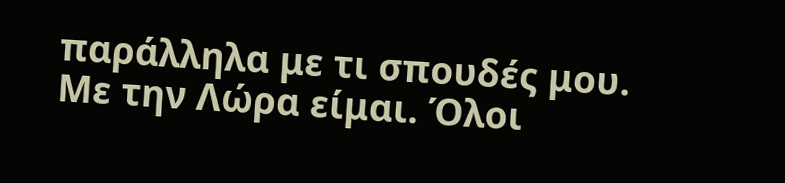παράλληλα με τι σπουδές μου.
Με την Λώρα είμαι. Όλοι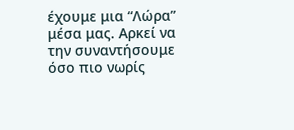έχουμε μια “Λώρα” μέσα μας. Αρκεί να την συναντήσουμε όσο πιο νωρίς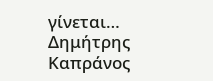γίνεται…
Δημήτρης Καπράνος